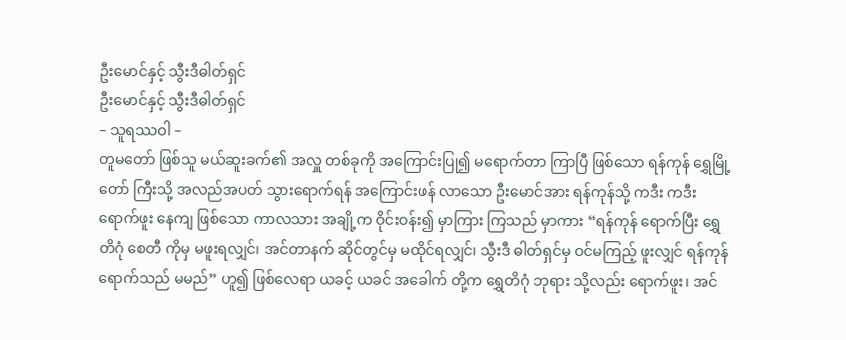ဦးမောင်နှင့် သွီးဒီဓါတ်ရှင်
ဦးမောင်နှင့် သွီးဒီဓါတ်ရှင်
– သူရဿဝါ –
တူမတော် ဖြစ်သူ မယ်ဆူးခက်၏ အလှူ တစ်ခုကို အကြောင်းပြု၍ မရောက်တာ ကြာပြီ ဖြစ်သော ရန်ကုန် ရွှေမြို့တော် ကြီးသို့ အလည်အပတ် သွားရောက်ရန် အကြောင်းဖန် လာသော ဦးမောင်အား ရန်ကုန်သို့ ကဒီး ကဒီး ရောက်ဖူး နေကျ ဖြစ်သော ကာလသား အချို့က ဝိုင်းဝန်း၍ မှာကြား ကြသည် မှာကား “ရန်ကုန် ရောက်ပြီး ရွှေတိဂုံ စေတီ ကိုမှ မဖူးရလျှင်၊ အင်တာနက် ဆိုင်တွင်မှ မထိုင်ရလျှင်၊ သွီးဒီ ဓါတ်ရှင်မှ ဝင်မကြည့် ဖူးလျှင် ရန်ကုန် ရောက်သည် မမည်” ဟူ၍ ဖြစ်လေရာ ယခင့် ယခင် အခေါက် တို့က ရွှေတိဂုံ ဘုရား သို့လည်း ရောက်ဖူး၊ အင်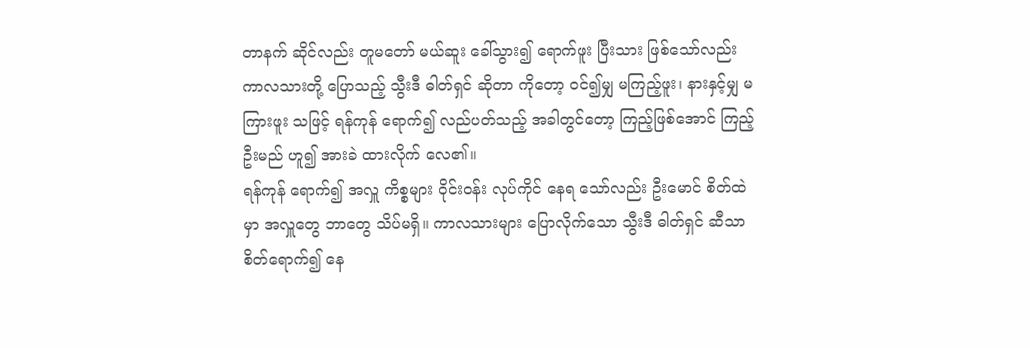တာနက် ဆိုင်လည်း တူမတော် မယ်ဆူး ခေါ်သွား၍ ရောက်ဖူး ပြီးသား ဖြစ်သော်လည်း ကာလသားတို့ ပြောသည့် သွီးဒီ ဓါတ်ရှင် ဆိုတာ ကိုတော့ ဝင်၍မျှ မကြည့်ဖူး၊ နားနှင့်မျှ မကြားဖူး သဖြင့် ရန်ကုန် ရောက်၍ လည်ပတ်သည့် အခါတွင်တော့ ကြည့်ဖြစ်အောင် ကြည့်ဦးမည် ဟူ၍ အားခဲ ထားလိုက် လေ၏။
ရန်ကုန် ရောက်၍ အလှူ ကိစ္စများ ဝိုင်းဝန်း လုပ်ကိုင် နေရ သော်လည်း ဦးမောင် စိတ်ထဲမှာ အလှူတွေ ဘာတွေ သိပ်မရှိ။ ကာလသားများ ပြောလိုက်သော သွီးဒီ ဓါတ်ရှင် ဆီသာ စိတ်ရောက်၍ နေ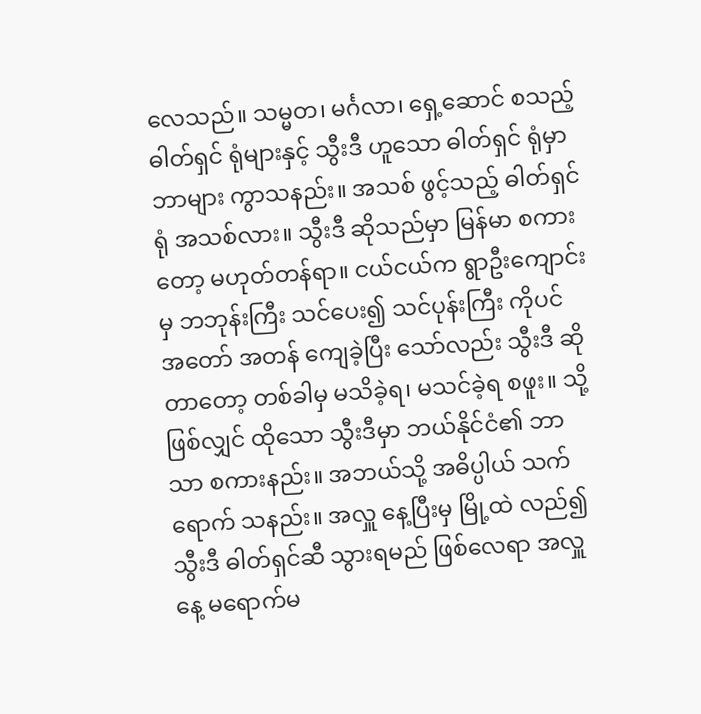လေသည်။ သမ္မတ၊ မင်္ဂလာ၊ ရှေ့ဆောင် စသည့် ဓါတ်ရှင် ရုံများနှင့် သွီးဒီ ဟူသော ဓါတ်ရှင် ရုံမှာ ဘာများ ကွာသနည်း။ အသစ် ဖွင့်သည့် ဓါတ်ရှင်ရုံ အသစ်လား။ သွီးဒီ ဆိုသည်မှာ မြန်မာ စကားတော့ မဟုတ်တန်ရာ။ ငယ်ငယ်က ရွာဦးကျောင်းမှ ဘဘုန်းကြီး သင်ပေး၍ သင်ပုန်းကြီး ကိုပင် အတော် အတန် ကျေခဲ့ပြီး သော်လည်း သွီးဒီ ဆိုတာတော့ တစ်ခါမှ မသိခဲ့ရ၊ မသင်ခဲ့ရ စဖူး။ သို့ဖြစ်လျှင် ထိုသော သွီးဒီမှာ ဘယ်နိုင်ငံ၏ ဘာသာ စကားနည်း။ အဘယ်သို့ အဓိပ္ပါယ် သက်ရောက် သနည်း။ အလှူ နေ့ပြီးမှ မြို့ထဲ လည်၍ သွီးဒီ ဓါတ်ရှင်ဆီ သွားရမည် ဖြစ်လေရာ အလှူနေ့ မရောက်မ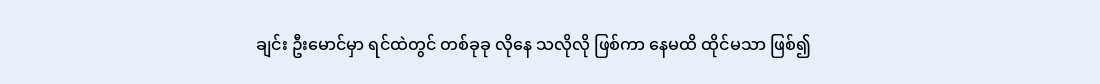ချင်း ဦးမောင်မှာ ရင်ထဲတွင် တစ်ခုခု လိုနေ သလိုလို ဖြစ်ကာ နေမထိ ထိုင်မသာ ဖြစ်၍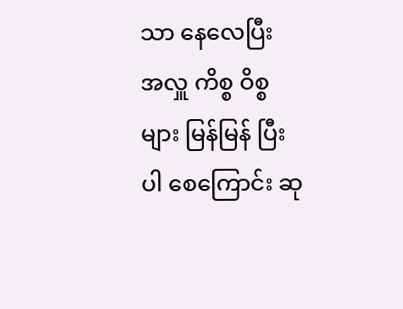သာ နေလေပြီး အလှူ ကိစ္စ ဝိစ္စများ မြန်မြန် ပြီးပါ စေကြောင်း ဆု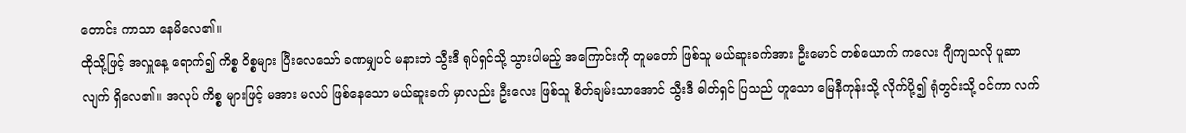တောင်း ကာသာ နေမိလေ၏။
ထိုသို့ဖြင့် အလှူနေ့ ရောက်၍ ကိစ္စ ဝိစ္စများ ပြီးလေသော် ခဏမျှပင် မနားဘဲ သွီးဒီ ရုပ်ရှင်သို့ သွားပါမည့် အကြောင်းကို တူမတော် ဖြစ်သူ မယ်ဆူးခက်အား ဦးမောင် တစ်ယောက် ကလေး ဂျီကျသလို ပူဆာလျက် ရှိလေ၏။ အလုပ် ကိစ္စ များဖြင့် မအား မလပ် ဖြစ်နေသော မယ်ဆူးခက် မှာလည်း ဦးလေး ဖြစ်သူ စိတ်ချမ်းသာအောင် သွီးဒီ ဓါတ်ရှင် ပြသည် ဟူသော မြေနီကုန်းသို့ လိုက်ပို့၍ ရုံတွင်းသို့ ဝင်ကာ လက်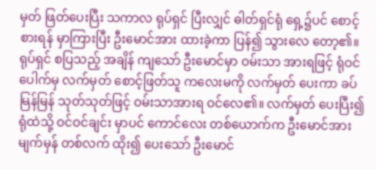မှတ် ဖြတ်ပေးပြီး သကာလ ရုပ်ရှင် ပြီးလျှင် ဓါတ်ရှင်ရုံ ရှေ့၌ပင် စောင့်စားရန် မှာကြားပြီး ဦးမောင်အား ထားခဲ့ကာ ပြန်၍ သွားလေ တော့၏။ ရုပ်ရှင် စပြသည့် အချိန် ကျသော် ဦးမောင်မှာ ဝမ်းသာ အားရဖြင့် ရုံဝင်ပေါက်မှ လက်မှတ် စောင့်ဖြတ်သူ ကလေးမကို လက်မှတ် ပေးကာ ခပ်မြန်မြန် သုတ်သုတ်ဖြင့် ဝမ်းသာအားရ ဝင်လေ၏။ လက်မှတ် ပေးပြီး၍ ရုံထဲသို့ ဝင်ဝင်ချင်း မှာပင် ကောင်လေး တစ်ယောက်က ဦးမောင်အား မျက်မှန် တစ်လက် ထိုး၍ ပေးသော် ဦးမောင်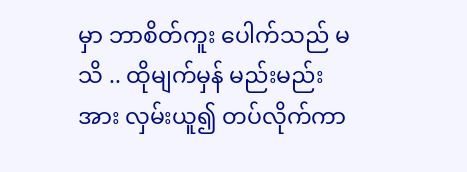မှာ ဘာစိတ်ကူး ပေါက်သည် မသိ .. ထိုမျက်မှန် မည်းမည်းအား လှမ်းယူ၍ တပ်လိုက်ကာ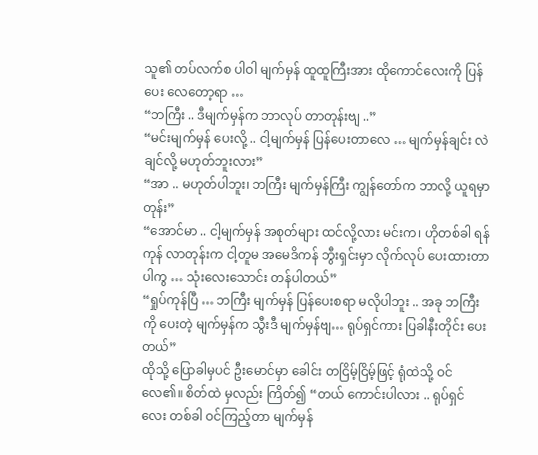သူ၏ တပ်လက်စ ပါဝါ မျက်မှန် ထူထူကြီးအား ထိုကောင်လေးကို ပြန်ပေး လေတော့ရာ …
“ဘကြီး .. ဒီမျက်မှန်က ဘာလုပ် တာတုန်းဗျ ..”
“မင်းမျက်မှန် ပေးလို့ .. ငါ့မျက်မှန် ပြန်ပေးတာလေ … မျက်မှန်ချင်း လဲချင်လို့ မဟုတ်ဘူးလား”
“အာ .. မဟုတ်ပါဘူး၊ ဘကြီး မျက်မှန်ကြီး ကျွန်တော်က ဘာလို့ ယူရမှာတုန်း”
“အောင်မာ .. ငါ့မျက်မှန် အစုတ်များ ထင်လို့လား မင်းက၊ ဟိုတစ်ခါ ရန်ကုန် လာတုန်းက ငါ့တူမ အမေဒိကန် ဘွီးရှင်းမှာ လိုက်လုပ် ပေးထားတာ ပါကွ … သုံးလေးသောင်း တန်ပါတယ်”
“ရှုပ်ကုန်ပြီ … ဘကြီး မျက်မှန် ပြန်ပေးစရာ မလိုပါဘူး .. အခု ဘကြီးကို ပေးတဲ့ မျက်မှန်က သွီးဒီ မျက်မှန်ဗျ… ရုပ်ရှင်ကား ပြခါနီးတိုင်း ပေးတယ်”
ထိုသို့ ပြောခါမှပင် ဦးမောင်မှာ ခေါင်း တငြိမ့်ငြိမ့်ဖြင့် ရုံထဲသို့ ဝင်လေ၏။ စိတ်ထဲ မှလည်း ကြိတ်၍ “တယ် ကောင်းပါလား .. ရုပ်ရှင်လေး တစ်ခါ ဝင်ကြည့်တာ မျက်မှန်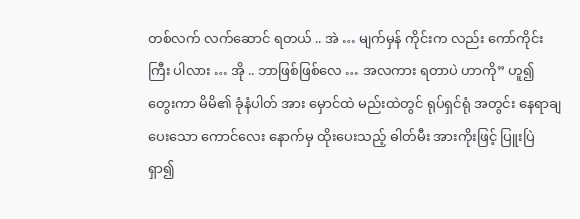တစ်လက် လက်ဆောင် ရတယ် .. အဲ … မျက်မှန် ကိုင်းက လည်း ကော်ကိုင်းကြီး ပါလား … အို .. ဘာဖြစ်ဖြစ်လေ … အလကား ရတာပဲ ဟာကို” ဟူ၍ တွေးကာ မိမိ၏ ခုံနံပါတ် အား မှောင်ထဲ မည်းထဲတွင် ရုပ်ရှင်ရုံ အတွင်း နေရာချ ပေးသော ကောင်လေး နောက်မှ ထိုးပေးသည့် ဓါတ်မီး အားကိုးဖြင့် ပြူးပြဲ ရှာ၍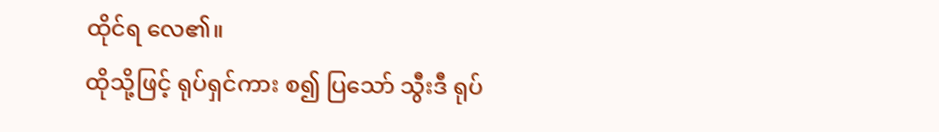ထိုင်ရ လေ၏။
ထိုသို့ဖြင့် ရုပ်ရှင်ကား စ၍ ပြသော် သွီးဒီ ရုပ်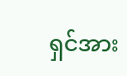ရှင်အား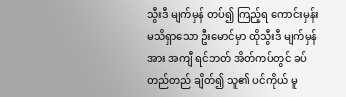သွီးဒီ မျက်မှန် တပ်၍ ကြည့်ရ ကောင်းမှန်း မသိရှာသော ဦးမောင်မှာ ထိုသွီးဒီ မျက်မှန်အား အကျီ ရင်ဘတ် အိတ်ကပ်တွင် ခပ်တည်တည် ချိတ်၍ သူ၏ ပင်ကိုယ် မူ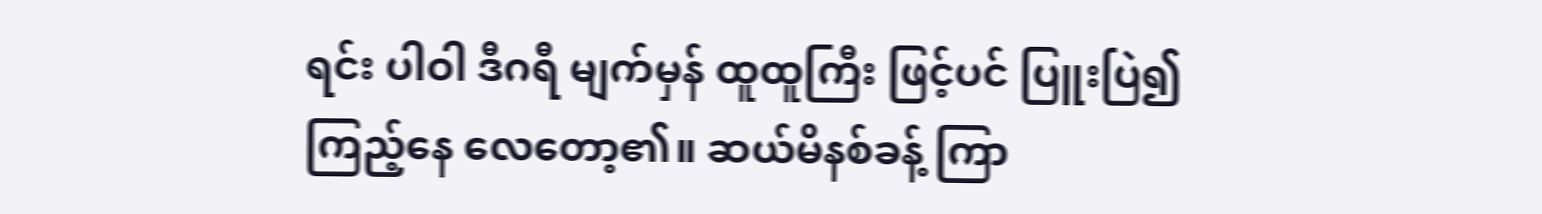ရင်း ပါဝါ ဒီဂရီ မျက်မှန် ထူထူကြီး ဖြင့်ပင် ပြူးပြဲ၍ ကြည့်နေ လေတော့၏။ ဆယ်မိနစ်ခန့် ကြာ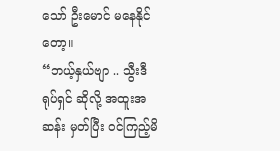သော် ဦးမောင် မနေနိုင်တော့။
“ဘယ့်နှယ်ဗျာ .. သွီးဒီ ရုပ်ရှင် ဆိုလို့ အထူးအဆန်း မှတ်ပြီး ဝင်ကြည့်မိ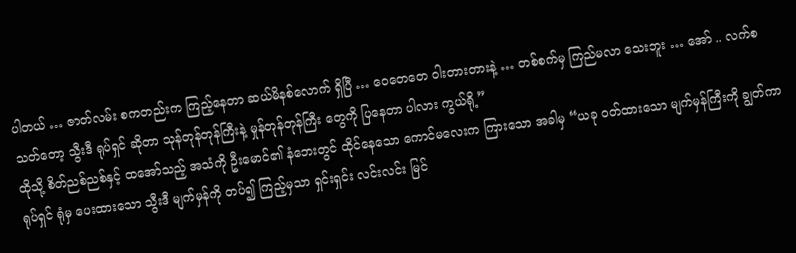ပါတယ် … ဇာတ်လမ်း စကတည်းက ကြည့်နေတာ ဆယ်မိနစ်လောက် ရှိပြီ … ဝေတေတေ ဝါးတားတားနဲ့ … တစ်စက်မှ ကြည်မလာ သေးဘူး … အော် .. လက်စ သတ်တော့ သွီးဒီ ရုပ်ရှင် ဆိုတာ သုန်တုန်တုန်ကြီးနဲ့ မှုန်တုန်တုန်ကြီး တွေကို ပြနေတာ ပါလား ကွယ်ရို့”
ထိုသို့ စိတ်ညစ်ညစ်နှင့် ထအော်သည့် အသံကို ဦးမောင်၏ နံဘေးတွင် ထိုင်နေသော ကောင်မလေးက ကြားသော အခါမှ “ယခု ဝတ်ထားသော မျက်မှန်ကြီးကို ချွတ်ကာ ရုပ်ရှင် ရုံမှ ပေးထားသော သွီးဒီ မျက်မှန်ကို တပ်၍ ကြည့်မှသာ ရှင်းရှင်း လင်းလင်း မြင်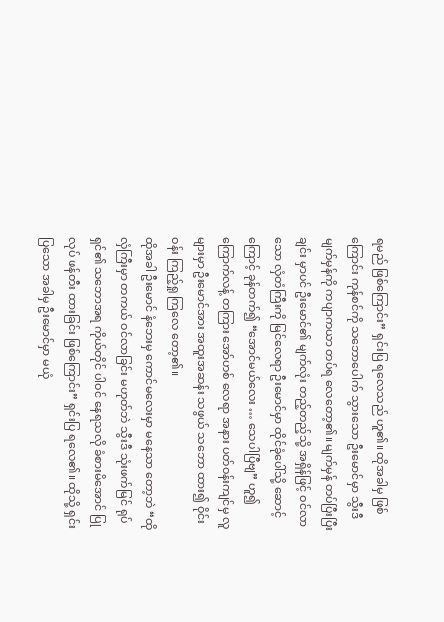ရမည် ဖြစ်ကြောင်း” ရှင်းပြ ရလေသည် ဟူ၏။ ထိုအခါမှ ဖြစ်ကြောင်း ကုန်စင်ကို သဘောပေါက် သွားသော ဦးမောင်မှာ သွီးဒီ မျက်မှန်ကို ကပျာကယာ တပ်ရ လေတော့၏။ မျက်မှန် တပ်ပြီးပြီးချင်း မှာပင် ဦးမောင်၏ မျက်လုံး တည့်တည့်သို့ အရှိန်ဖြင့် ဝင်လာသော လှံတံကြီးကို မြင်လေရာ ဦးမောင်မှာ ထိုင်ခုံပေါ်သို့ ဆောင့်ကြောင့် ခုန်တက်၍ “အောင်မယ်လေး … သေပါပြီဗျ” ဟူ၍ ကြောက်လန့် တကြား အော်ဟစ် လေရာ အနား ပတ်ဝန်းကျင်မှ လူများမှာ ဦးမောင်အား အထူးအဆန်း သဖွယ် သဘော ထား၍ ဝိုင်းဝန်း ကြည့်ရှု ကြလေ တော့၏။
ထိုအခါ ဦးမောင် နံဘေးမှ ကောင်မလေးမှာ မနေသာ တော့ဘဲ “ထိုလှံကြီးမှာ တကယ် ဝင်လာခြင်း မဟုတ်ဘဲ သွီးဒီ သုံးဖက်မြင် ရုပ်ရှင်၏ သဘောအရ ကိုယ်တိုင် ပါဝင် နေရသလို ခံစားမိအောင် ပြုလုပ် ဖန်တီး ထားခြင်း ဖြစ်ကြောင်း” ရှင်းပြ ရလေ၏။ ထိုသို့ ရှင်းပြသော အခါမှ ဦးမောင်မှာ မယုံ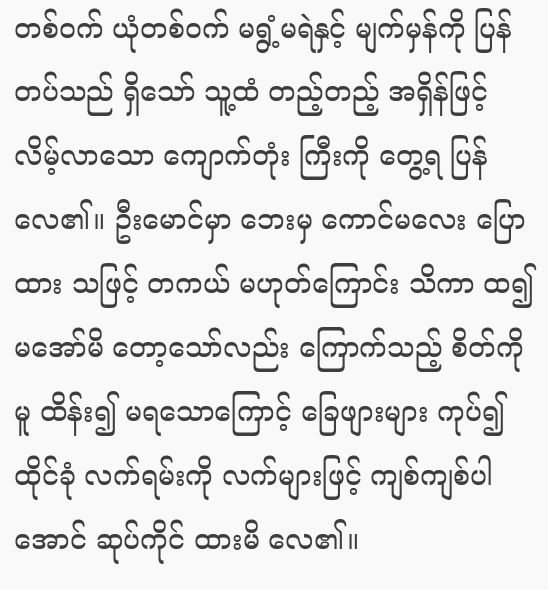တစ်ဝက် ယုံတစ်ဝက် မရွံ့မရဲနှင့် မျက်မှန်ကို ပြန်တပ်သည် ရှိသော် သူ့ထံ တည့်တည့် အရှိန်ဖြင့် လိမ့်လာသော ကျောက်တုံး ကြီးကို တွေ့ရ ပြန်လေ၏။ ဦးမောင်မှာ ဘေးမှ ကောင်မလေး ပြောထား သဖြင့် တကယ် မဟုတ်ကြောင်း သိကာ ထ၍ မအော်မိ တော့သော်လည်း ကြောက်သည့် စိတ်ကိုမူ ထိန်း၍ မရသောကြောင့် ခြေဖျားများ ကုပ်၍ ထိုင်ခုံ လက်ရမ်းကို လက်များဖြင့် ကျစ်ကျစ်ပါအောင် ဆုပ်ကိုင် ထားမိ လေ၏။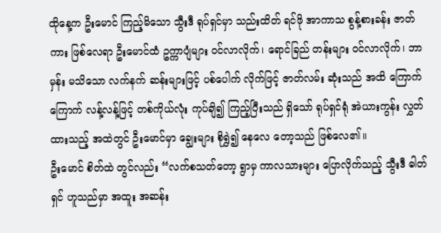ထိုနေ့က ဦးမောင် ကြည့်မိသော သွီးဒီ ရုပ်ရှင်မှာ သည်းထိတ် ရင်ဖို အာကာသ စွန့်စားခန်း ဇာတ်ကား ဖြစ်လေရာ ဦးမောင်ထံ ဥက္ကာပျံများ ဝင်လာလိုက်၊ ရောင်ခြည် တန်းများ ဝင်လာလိုက်၊ ဘာမှန်း မသိသော လက်နက် ဆန်းများဖြင့် ပစ်ပေါက် လိုက်ဖြင့် ဇာတ်လမ်း ဆုံးသည် အထိ ကြောက်ကြောက် လန့်လန့်ဖြင့် တစ်ကိုယ်လုံး ကုပ်ချိ၍ ကြည့်ပြီးသည် ရှိသော် ရုပ်ရှင်ရုံ အဲယားကွန်း လွှတ်ထားသည့် အထဲတွင် ဦးမောင်မှာ ချွေးများ စိုရွှဲ၍ နေလေ တော့သည် ဖြစ်လေ၏။
ဦးမောင် စိတ်ထဲ တွင်လည်း “လက်စသတ်တော့ ရွာမှ ကာလသားများ ပြောလိုက်သည့် သွီးဒီ ဓါတ်ရှင် ဟူသည်မှာ အထူး အဆန်း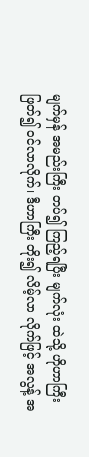မျက်မှန် အမည်းကြီး တပ်၍ ကြည့်ရပြီး မျက်လုံး ထဲသို့ ဟိုဟာကြီး ဖြတ်၍ ဝင်လာလိုက်၊ ဒီဟာကြီး တိုး၍ လိမ့်လာ လိုက်ဖြင့် အလွန့် အ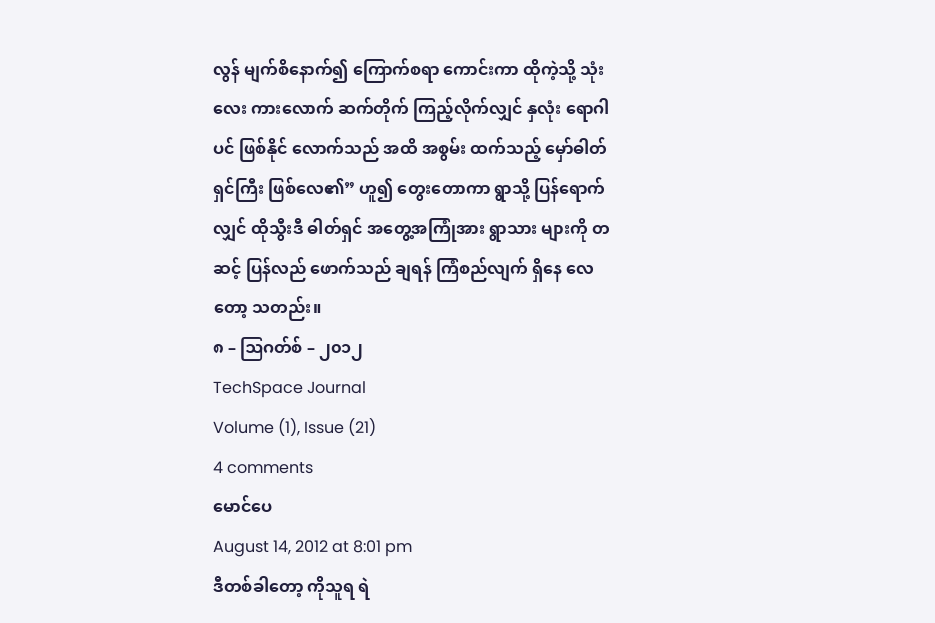လွန် မျက်စိနောက်၍ ကြောက်စရာ ကောင်းကာ ထိုကဲ့သို့ သုံးလေး ကားလောက် ဆက်တိုက် ကြည့်လိုက်လျှင် နှလုံး ရောဂါပင် ဖြစ်နိုင် လောက်သည် အထိ အစွမ်း ထက်သည့် မှော်ဓါတ်ရှင်ကြီး ဖြစ်လေ၏” ဟူ၍ တွေးတောကာ ရွာသို့ ပြန်ရောက်လျှင် ထိုသွီးဒီ ဓါတ်ရှင် အတွေ့အကြုံအား ရွာသား များကို တဆင့် ပြန်လည် ဖောက်သည် ချရန် ကြံစည်လျက် ရှိနေ လေတော့ သတည်း။
၈ – ဩဂတ်စ် – ၂၀၁၂
TechSpace Journal
Volume (1), Issue (21)
4 comments
မောင်ပေ
August 14, 2012 at 8:01 pm
ဒီတစ်ခါတော့ ကိုသူရ ရဲ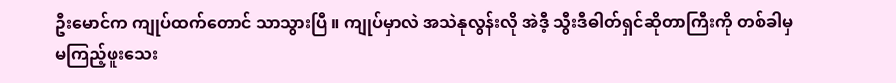ဦးမောင်က ကျုပ်ထက်တောင် သာသွားပြီ ။ ကျုပ်မှာလဲ အသဲနုလွန်းလို အဲဒီ့ သွီးဒီဓါတ်ရှင်ဆိုတာကြီးကို တစ်ခါမှ မကြည့်ဖူးသေး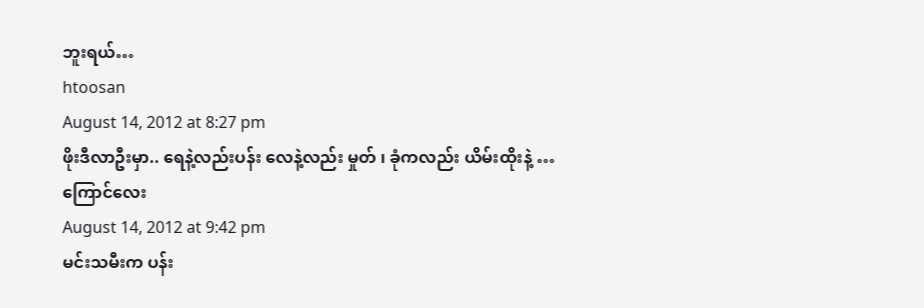ဘူးရယ်…
htoosan
August 14, 2012 at 8:27 pm
ဖိုးဒီလာဦးမှာ.. ရေနဲ့လည်းပန်း လေနဲ့လည်း မှုတ် ၊ ခုံကလည်း ယိမ်းထိုးနဲ့ …
ကြောင်လေး
August 14, 2012 at 9:42 pm
မင်းသမီးက ပန်း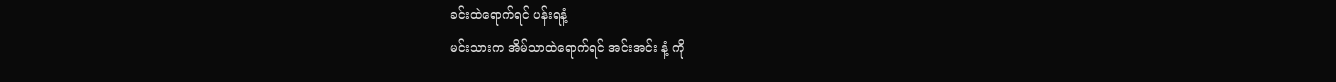ခင်းထဲရောက်ရင် ပန်းရနံ့
မင်းသားက အိမ်သာထဲရောက်ရင် အင်းအင်း နံ့ ကို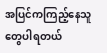အပြင်ကကြည့်နေသူတွေပါရတယ်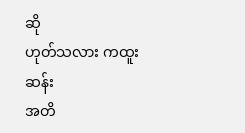ဆို
ဟုတ်သလား ကထူးဆန်း
အတိ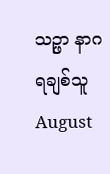သဉ္ဖာ နာဂရချစ်သူ
August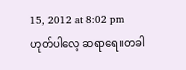15, 2012 at 8:02 pm
ဟုတ်ပါလေ့ ဆရာရေ။တခါ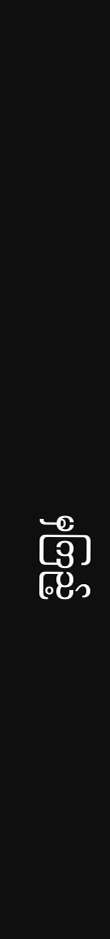မှကြည့်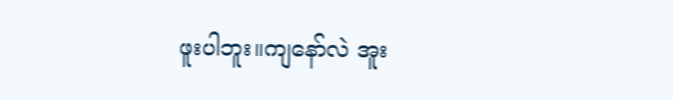ဖူးပါဘူး။ကျနော်လဲ အူး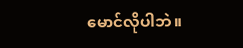မောင်လိုပါဘဲ။